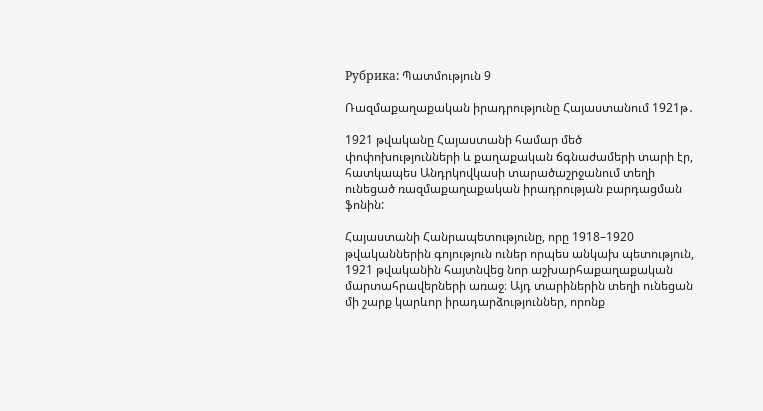Рубрика: Պատմություն 9

Ռազմաքաղաքական իրադրությունը Հայաստանում 1921թ․

1921 թվականը Հայաստանի համար մեծ փոփոխությունների և քաղաքական ճգնաժամերի տարի էր, հատկապես Անդրկովկասի տարածաշրջանում տեղի ունեցած ռազմաքաղաքական իրադրության բարդացման ֆոնին:

Հայաստանի Հանրապետությունը, որը 1918–1920 թվականներին գոյություն ուներ որպես անկախ պետություն, 1921 թվականին հայտնվեց նոր աշխարհաքաղաքական մարտահրավերների առաջ։ Այդ տարիներին տեղի ունեցան մի շարք կարևոր իրադարձություններ, որոնք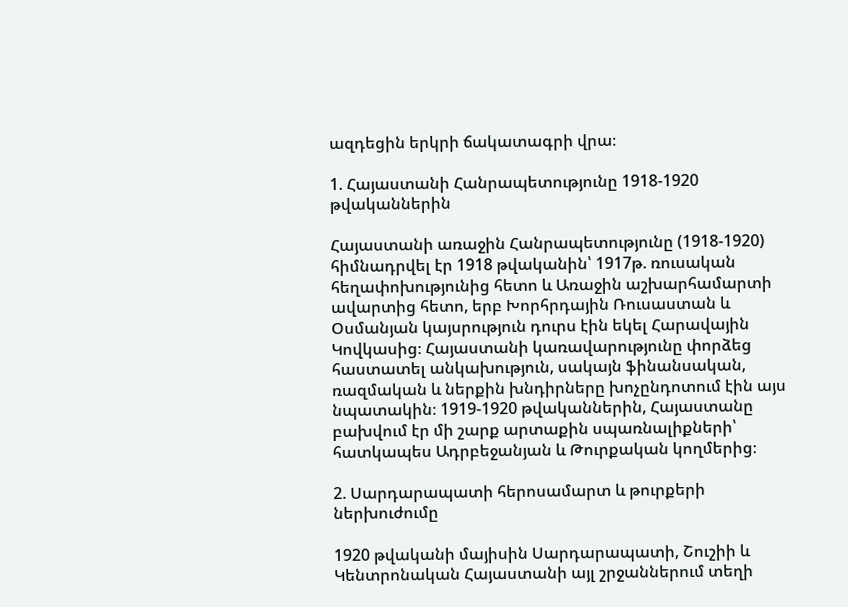ազդեցին երկրի ճակատագրի վրա։

1. Հայաստանի Հանրապետությունը 1918-1920 թվականներին

Հայաստանի առաջին Հանրապետությունը (1918-1920) հիմնադրվել էր 1918 թվականին՝ 1917թ. ռուսական հեղափոխությունից հետո և Առաջին աշխարհամարտի ավարտից հետո, երբ Խորհրդային Ռուսաստան և Օսմանյան կայսրություն դուրս էին եկել Հարավային Կովկասից։ Հայաստանի կառավարությունը փորձեց հաստատել անկախություն, սակայն ֆինանսական, ռազմական և ներքին խնդիրները խոչընդոտում էին այս նպատակին։ 1919-1920 թվականներին, Հայաստանը բախվում էր մի շարք արտաքին սպառնալիքների՝ հատկապես Ադրբեջանյան և Թուրքական կողմերից։

2. Սարդարապատի հերոսամարտ և թուրքերի ներխուժումը

1920 թվականի մայիսին Սարդարապատի, Շուշիի և Կենտրոնական Հայաստանի այլ շրջաններում տեղի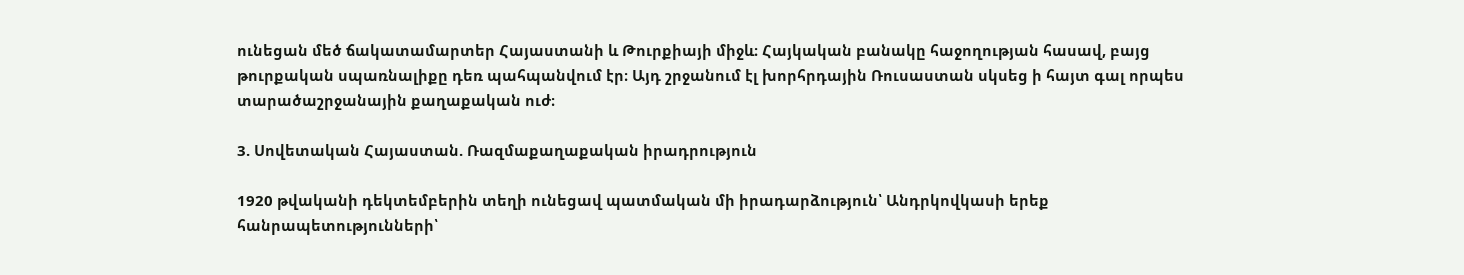ունեցան մեծ ճակատամարտեր Հայաստանի և Թուրքիայի միջև։ Հայկական բանակը հաջողության հասավ, բայց թուրքական սպառնալիքը դեռ պահպանվում էր։ Այդ շրջանում էլ խորհրդային Ռուսաստան սկսեց ի հայտ գալ որպես տարածաշրջանային քաղաքական ուժ։

3. Սովետական Հայաստան. Ռազմաքաղաքական իրադրություն

1920 թվականի դեկտեմբերին տեղի ունեցավ պատմական մի իրադարձություն՝ Անդրկովկասի երեք հանրապետությունների՝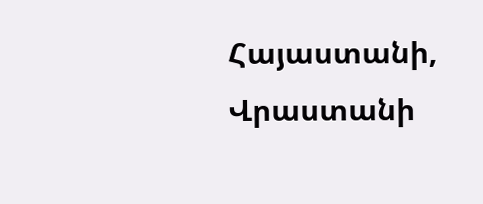Հայաստանի, Վրաստանի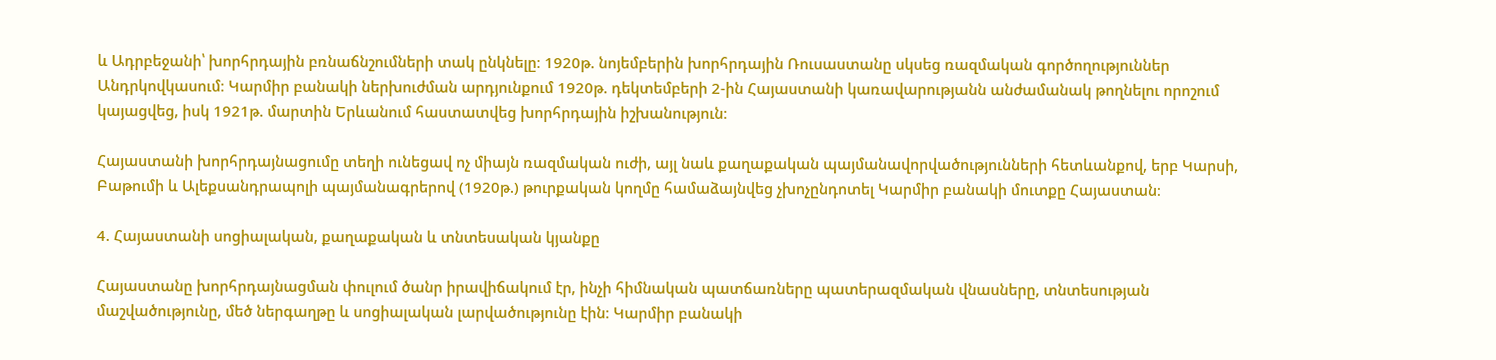և Ադրբեջանի՝ խորհրդային բռնաճնշումների տակ ընկնելը։ 1920թ. նոյեմբերին խորհրդային Ռուսաստանը սկսեց ռազմական գործողություններ Անդրկովկասում։ Կարմիր բանակի ներխուժման արդյունքում 1920թ. դեկտեմբերի 2-ին Հայաստանի կառավարությանն անժամանակ թողնելու որոշում կայացվեց, իսկ 1921թ. մարտին Երևանում հաստատվեց խորհրդային իշխանություն։

Հայաստանի խորհրդայնացումը տեղի ունեցավ ոչ միայն ռազմական ուժի, այլ նաև քաղաքական պայմանավորվածությունների հետևանքով, երբ Կարսի, Բաթումի և Ալեքսանդրապոլի պայմանագրերով (1920թ.) թուրքական կողմը համաձայնվեց չխոչընդոտել Կարմիր բանակի մուտքը Հայաստան։

4. Հայաստանի սոցիալական, քաղաքական և տնտեսական կյանքը

Հայաստանը խորհրդայնացման փուլում ծանր իրավիճակում էր, ինչի հիմնական պատճառները պատերազմական վնասները, տնտեսության մաշվածությունը, մեծ ներգաղթը և սոցիալական լարվածությունը էին։ Կարմիր բանակի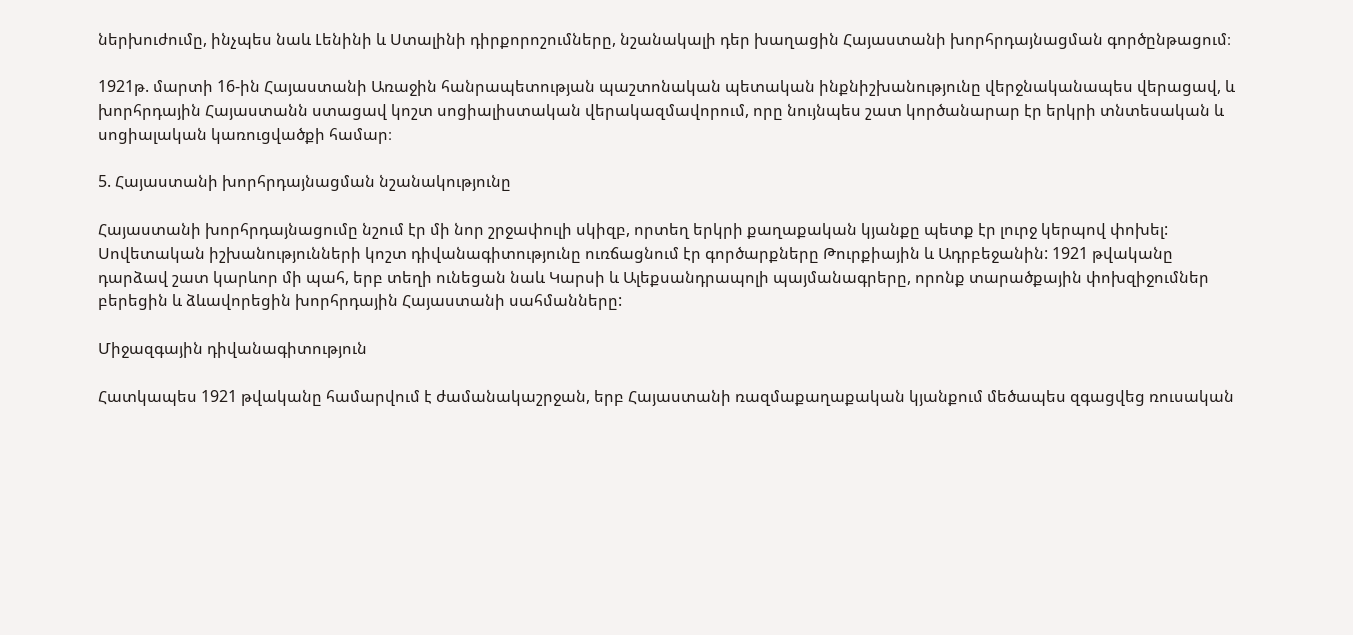ներխուժումը, ինչպես նաև Լենինի և Ստալինի դիրքորոշումները, նշանակալի դեր խաղացին Հայաստանի խորհրդայնացման գործընթացում։

1921թ. մարտի 16-ին Հայաստանի Առաջին հանրապետության պաշտոնական պետական ինքնիշխանությունը վերջնականապես վերացավ, և խորհրդային Հայաստանն ստացավ կոշտ սոցիալիստական վերակազմավորում, որը նույնպես շատ կործանարար էր երկրի տնտեսական և սոցիալական կառուցվածքի համար։

5. Հայաստանի խորհրդայնացման նշանակությունը

Հայաստանի խորհրդայնացումը նշում էր մի նոր շրջափուլի սկիզբ, որտեղ երկրի քաղաքական կյանքը պետք էր լուրջ կերպով փոխել: Սովետական իշխանությունների կոշտ դիվանագիտությունը ուռճացնում էր գործարքները Թուրքիային և Ադրբեջանին: 1921 թվականը դարձավ շատ կարևոր մի պահ, երբ տեղի ունեցան նաև Կարսի և Ալեքսանդրապոլի պայմանագրերը, որոնք տարածքային փոխզիջումներ բերեցին և ձևավորեցին խորհրդային Հայաստանի սահմանները:

Միջազգային դիվանագիտություն

Հատկապես 1921 թվականը համարվում է ժամանակաշրջան, երբ Հայաստանի ռազմաքաղաքական կյանքում մեծապես զգացվեց ռուսական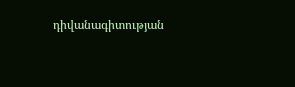դիվանագիտության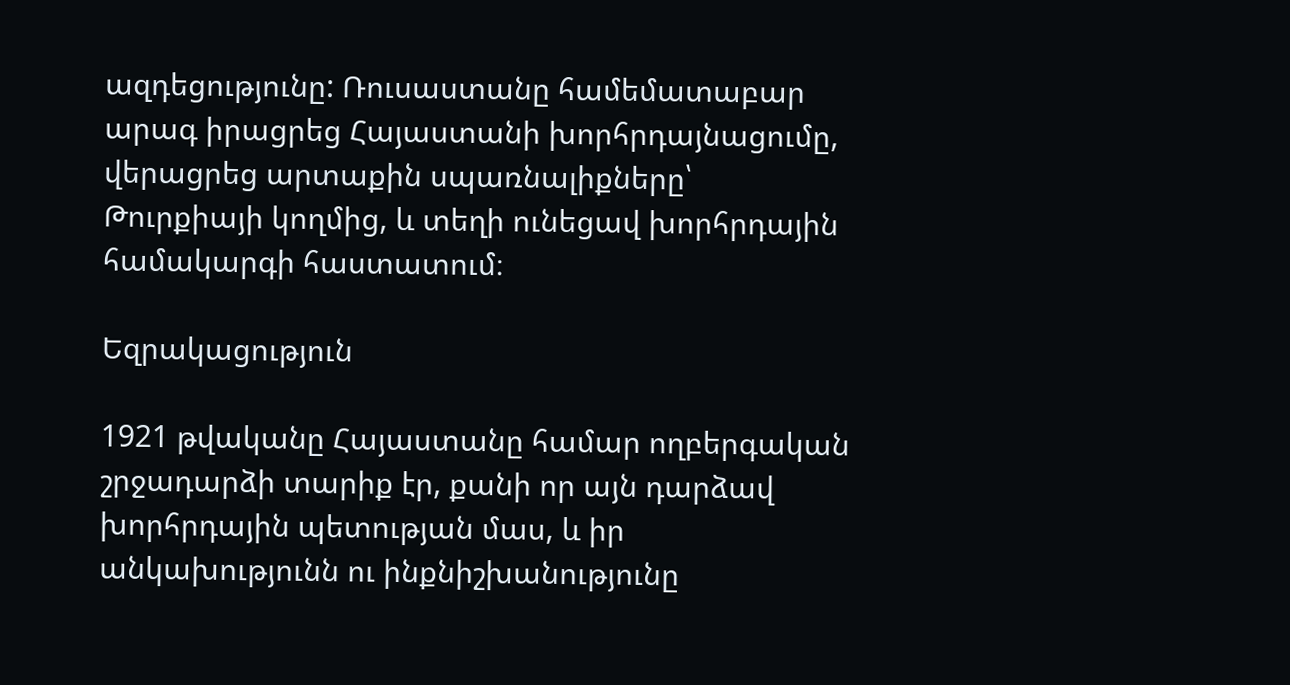ազդեցությունը: Ռուսաստանը համեմատաբար արագ իրացրեց Հայաստանի խորհրդայնացումը, վերացրեց արտաքին սպառնալիքները՝ Թուրքիայի կողմից, և տեղի ունեցավ խորհրդային համակարգի հաստատում։

Եզրակացություն

1921 թվականը Հայաստանը համար ողբերգական շրջադարձի տարիք էր, քանի որ այն դարձավ խորհրդային պետության մաս, և իր անկախությունն ու ինքնիշխանությունը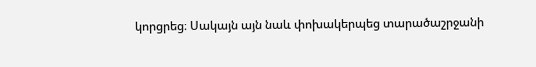կորցրեց։ Սակայն այն նաև փոխակերպեց տարածաշրջանի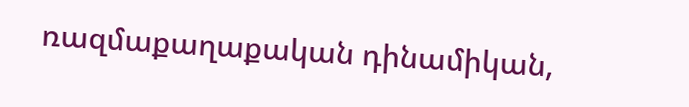ռազմաքաղաքական դինամիկան,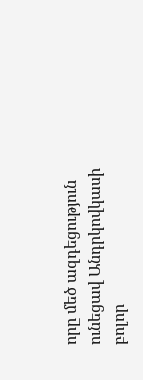որը մեծ ազդեցություն ունեցավ Անդրկովկասի բոլոր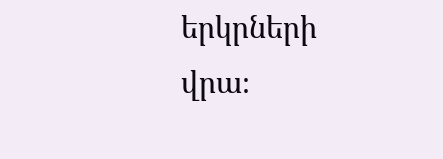երկրների վրա։